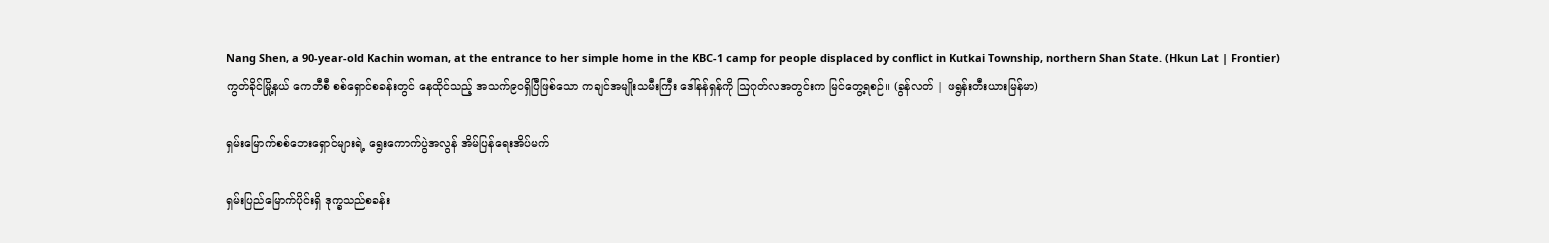Nang Shen, a 90-year-old Kachin woman, at the entrance to her simple home in the KBC-1 camp for people displaced by conflict in Kutkai Township, northern Shan State. (Hkun Lat | Frontier)
ကွတ်ခိုင်မြို့နယ် ကေဘီစီ စစ်ရှောင်စခန်းတွင် နေထိုင်သည့် အသက်၉၀ရှိပြီဖြစ်သော ကချင်အမျိုးသမီးကြီး ဒေါ်နန်ရှန်ကို ဩဂုတ်လအတွင်းက မြင်တွေ့ရစဉ်။ (ခွန်လတ် | ဖရွန်းတီးယားမြန်မာ)

ရှမ်းမြောက်စစ်ဘေးရှောင်များရဲ့ ရွေးကောက်ပွဲအလွန် အိမ်ပြန်ရေးအိပ်မက်

ရှမ်းပြည်မြောက်ပိုင်းရှိ ဒုက္ခသည်စခန်း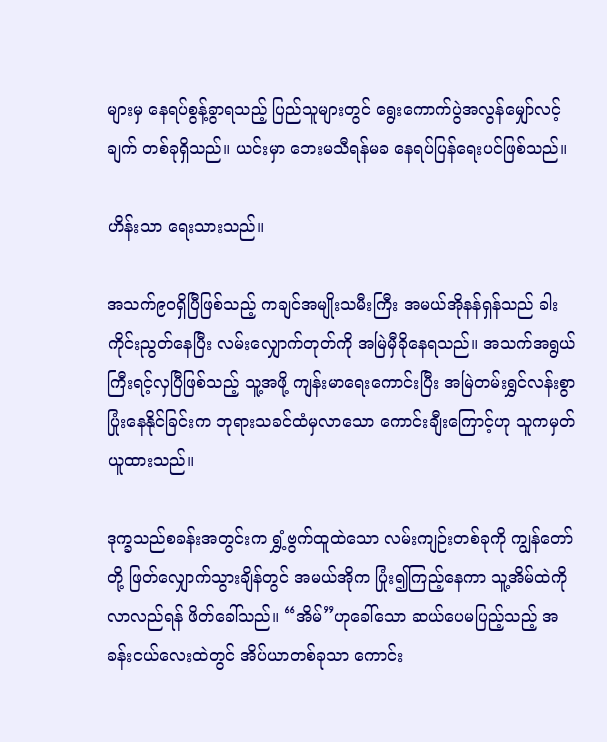များမှ နေရပ်စွန့်ခွာရသည့် ပြည်သူများတွင် ရွေးကောက်ပွဲအလွန်မျှော်လင့်ချက် တစ်ခုရှိသည်။ ယင်းမှာ ဘေးမသီရန်မခ နေရပ်ပြန်ရေးပင်ဖြစ်သည်။

ဟိန်းသာ ရေးသားသည်။

အသက်၉၀ရှိပြီဖြစ်သည့် ကချင်အမျိုးသမီးကြီး အမယ်အိုနန်ရှန်သည် ခါးကိုင်းညွတ်နေပြီး လမ်းလျှောက်တုတ်ကို အမြဲမှီခိုနေရသည်။ အသက်အရွယ်ကြီးရင့်လှပြီဖြစ်သည့် သူ့အဖို့ ကျန်းမာရေးကောင်းပြီး အမြဲတမ်းရွှင်လန်းစွာ ပြုံးနေနိုင်ခြင်းက ဘုရားသခင်ထံမှလာသော ကောင်းချီးကြောင့်ဟု သူကမှတ်ယူထားသည်။

ဒုက္ခသည်စခန်းအတွင်းက ရွှံ့ဗွက်ထူထဲသော လမ်းကျဉ်းတစ်ခုကို ကျွန်တော်တို့ ဖြတ်လျှောက်သွားချိန်တွင် အမယ်အိုက ပြုံး၍ကြည့်နေကာ သူ့အိမ်ထဲကို လာလည်ရန် ဖိတ်ခေါ်သည်။ “အိမ်”ဟုခေါ်သော ဆယ်ပေမပြည့်သည့် အခန်းငယ်လေးထဲတွင် အိပ်ယာတစ်ခုသာ ကောင်း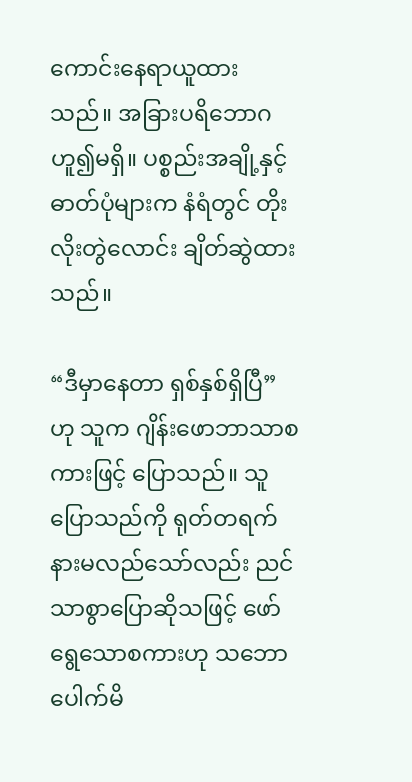ကောင်းနေရာယူထားသည်။ အခြားပရိဘောဂဟူ၍မရှိ။ ပစ္စည်းအချို့နှင့် ဓာတ်ပုံများက နံရံတွင် တိုးလိုးတွဲလောင်း ချိတ်ဆွဲထားသည်။

“ဒီမှာနေတာ ရှစ်နှစ်ရှိပြီ”ဟု သူက ဂျိန်းဖောဘာသာစကားဖြင့် ပြောသည်။ သူပြောသည်ကို ရုတ်တရက် နားမလည်သော်လည်း ညင်သာစွာပြောဆိုသဖြင့် ဖော်ရွေသောစကားဟု သဘောပေါက်မိ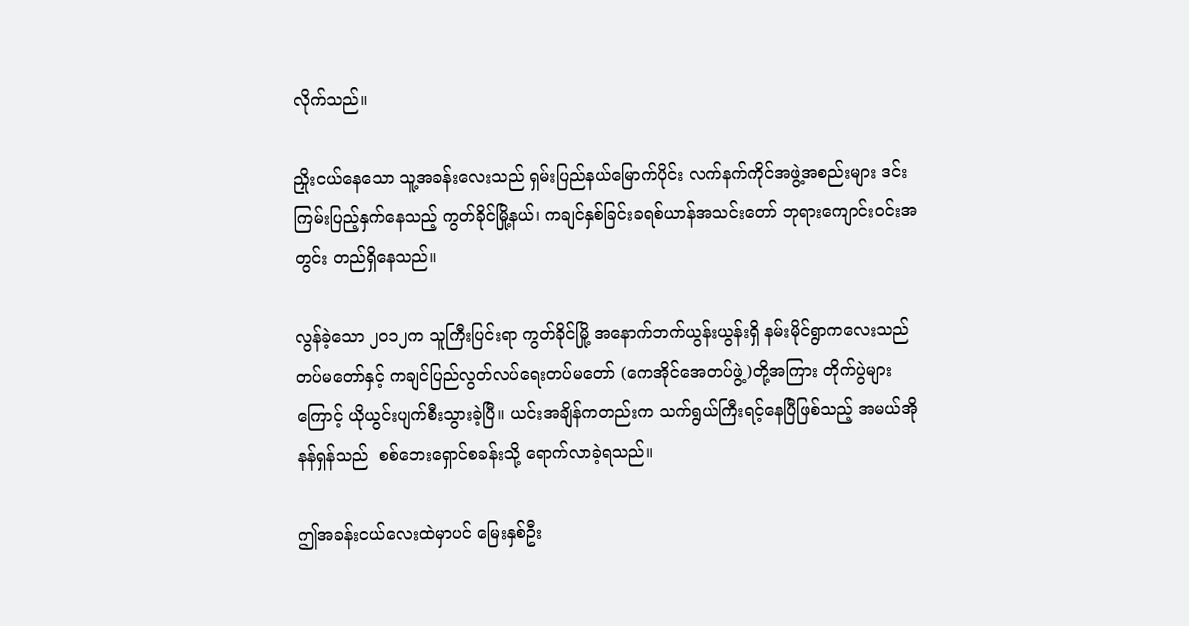လိုက်သည်။

ညှိုးငယ်နေသော သူ့အခန်းလေးသည် ရှမ်းပြည်နယ်မြောက်ပိုင်း လက်နက်ကိုင်အဖွဲ့အစည်းများ ဒင်းကြမ်းပြည့်နှက်နေသည့် ကွတ်ခိုင်မြို့နယ်၊ ကချင်နှစ်ခြင်းခရစ်ယာန်အသင်းတော် ဘုရားကျောင်းဝင်းအတွင်း တည်ရှိနေသည်။

လွန်ခဲ့သော ၂၀၁၂က သူကြီးပြင်းရာ ကွတ်ခိုင်မြို့ အနောက်ဘက်ယွန်းယွန်းရှိ နမ်းမိုင်ရွာကလေးသည် တပ်မတော်နှင့် ကချင်ပြည်လွတ်လပ်ရေးတပ်မတော် (ကေအိုင်အေတပ်ဖွဲ့)တို့အကြား တိုက်ပွဲများကြောင့် ယိုယွင်းပျက်စီးသွားခဲ့ပြီ။ ယင်းအချိန်ကတည်းက သက်ရွယ်ကြီးရင့်နေပြီဖြစ်သည့် အမယ်အိုနန်ရှန်သည်  စစ်ဘေးရှောင်စခန်းသို့ ရောက်လာခဲ့ရသည်။

ဤအခန်းငယ်လေးထဲမှာပင် မြေးနှစ်ဦး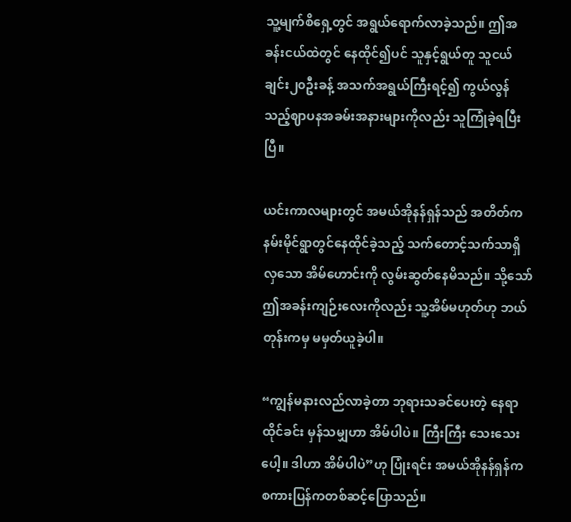သူ့မျက်စိရှေ့တွင် အရွယ်ရောက်လာခဲ့သည်။ ဤအခန်းငယ်ထဲတွင် နေထိုင်၍ပင် သူနှင့်ရွယ်တူ သူငယ်ချင်း၂၀ဦးခန့် အသက်အရွယ်ကြီးရင့်၍ ကွယ်လွန်သည့်ဈာပနအခမ်းအနားများကိုလည်း သူကြုံခဲ့ရပြီးပြီ။

ယင်းကာလများတွင် အမယ်အိုနန်ရှန်သည် အတိတ်က နမ်းမိုင်ရွာတွင်နေထိုင်ခဲ့သည့် သက်တောင့်သက်သာရှိလှသော အိမ်ဟောင်းကို လွမ်းဆွတ်နေမိသည်။ သို့သော် ဤအခန်းကျဉ်းလေးကိုလည်း သူ့အိမ်မဟုတ်ဟု ဘယ်တုန်းကမှ မမှတ်ယူခဲ့ပါ။

“ကျွန်မနားလည်လာခဲ့တာ ဘုရားသခင်ပေးတဲ့ နေရာထိုင်ခင်း မှန်သမျှဟာ အိမ်ပါပဲ။ ကြီးကြီး သေးသေးပေါ့။ ဒါဟာ အိမ်ပါပဲ”ဟု ပြုံးရင်း အမယ်အိုနန်ရှန်က စကားပြန်ကတစ်ဆင့်ပြောသည်။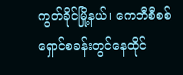ကွတ်ခိုင်မြို့နယ်၊ ကေဘီစီစစ်ရှောင်စခန်းတွင်နေထိုင်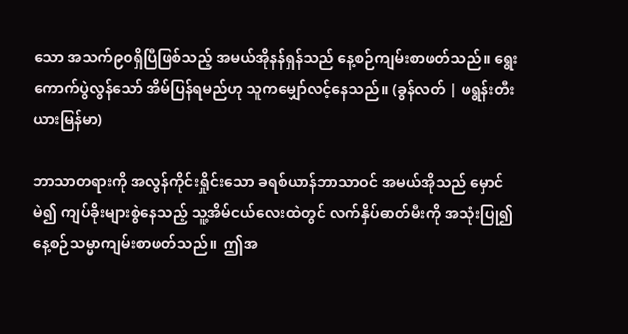သော အသက်၉၀ရှိပြီဖြစ်သည့် အမယ်အိုနန်ရှန်သည် နေ့စဉ်ကျမ်းစာဖတ်သည်။ ရွေးကောက်ပွဲလွန်သော် အိမ်ပြန်ရမည်ဟု သူကမျှော်လင့်နေသည်။ (ခွန်လတ် | ဖရွန်းတီးယားမြန်မာ)

ဘာသာတရားကို အလွန်ကိုင်းရှိုင်းသော ခရစ်ယာန်ဘာသာဝင် အမယ်အိုသည် မှောင်မဲ၍ ကျပ်ခိုးများစွဲနေသည့် သူ့အိမ်ငယ်လေးထဲတွင် လက်နှိပ်ဓာတ်မီးကို အသုံးပြု၍ နေ့စဉ်သမ္မာကျမ်းစာဖတ်သည်။  ဤအ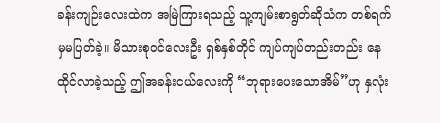ခန်းကျဉ်းလေးထဲက အမြဲကြားရသည့် သူ့ကျမ်းစာရွတ်ဆိုသံက တစ်ရက်မှမပြတ်ခဲ့။ မိသားစုဝင်လေးဦး ရှစ်နှစ်တိုင် ကျပ်ကျပ်တည်းတည်း နေထိုင်လာခဲ့သည့် ဤအခန်းငယ်လေးကို “ဘုရားပေးသောအိမ်”ဟု နှလုံး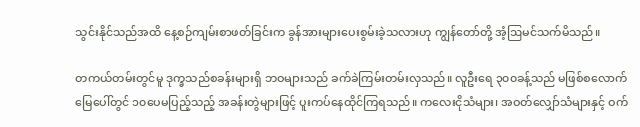သွင်းနိုင်သည်အထိ နေ့စဉ်ကျမ်းစာဖတ်ခြင်းက ခွန်အားများပေးစွမ်းခဲ့သလားဟု ကျွန်တော်တို့ အံ့ဩမင်သက်မိသည်။

တကယ်တမ်းတွင်မူ ဒုက္ခသည်စခန်းများရှိ ဘဝများသည် ခက်ခဲကြမ်းတမ်းလှသည်။ လူဦးရေ ၃၀၀ခန့်သည် မဖြစ်စလောက်မြေပေါ်တွင် ၁၀ပေမပြည့်သည့် အခန်းတွဲများဖြင့် ပူးကပ်နေထိုင်ကြရသည်။ ကလေးငိုသံများ၊ အဝတ်လျှော်သံများနှင့် ဝက်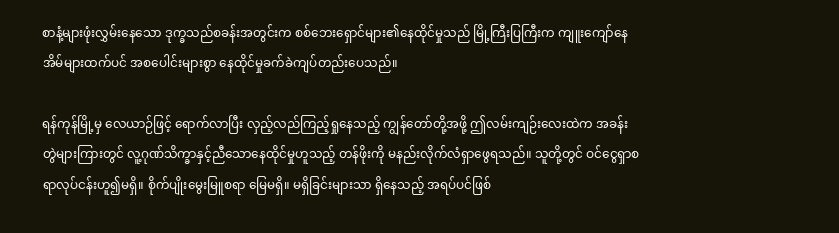စာနံ့များဖုံးလွှမ်းနေသော ဒုက္ခသည်စခန်းအတွင်းက စစ်ဘေးရှောင်များ၏နေထိုင်မှုသည် မြို့ကြီးပြကြီးက ကျူးကျော်နေအိမ်များထက်ပင် အစပေါင်းများစွာ နေထိုင်မှုခက်ခဲကျပ်တည်းပေသည်။

ရန်ကုန်မြို့မှ လေယာဉ်ဖြင့် ရောက်လာပြီး လှည့်လည်ကြည့်ရှုနေသည့် ကျွန်တော်တို့အဖို့ ဤလမ်းကျဉ်းလေးထဲက အခန်းတွဲများကြားတွင် လူ့ဂုဏ်သိက္ခာနှင့်ညီသောနေထိုင်မှုဟူသည့် တန်ဖိုးကို မနည်းလိုက်လံရှာဖွေရသည်။ သူတို့တွင် ဝင်ငွေရှာစရာလုပ်ငန်းဟူ၍မရှိ။ စိုက်ပျိုးမွေးမြူစရာ မြေမရှိ။ မရှိခြင်းများသာ ရှိနေသည့် အရပ်ပင်ဖြစ်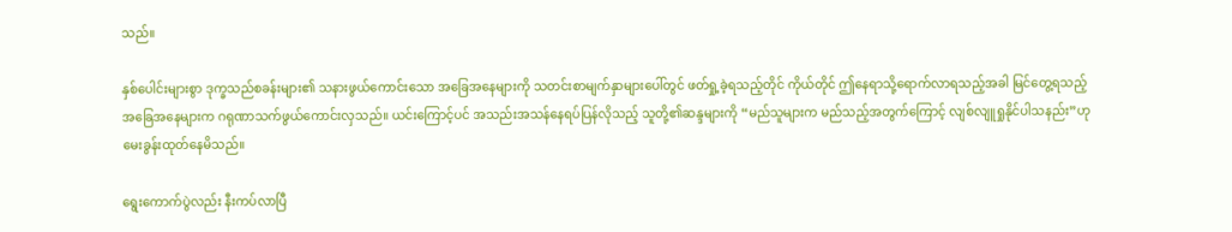သည်။

နှစ်ပေါင်းများစွာ ဒုက္ခသည်စခန်းများ၏ သနားဖွယ်ကောင်းသော အခြေအနေများကို သတင်းစာမျက်နှာများပေါ်တွင် ဖတ်ရှု့ခဲ့ရသည့်တိုင် ကိုယ်တိုင် ဤနေရာသို့ရောက်လာရသည့်အခါ မြင်တွေ့ရသည့်အခြေအနေများက ဂရုဏာသက်ဖွယ်ကောင်းလှသည်။ ယင်းကြောင့်ပင် အသည်းအသန်နေရပ်ပြန်လိုသည့် သူတို့၏ဆန္ဒများကို “မည်သူများက မည်သည့်အတွက်ကြောင့် လျစ်လျူရှုနိုင်ပါသနည်း”ဟု မေးခွန်းထုတ်နေမိသည်။

ရွေးကောက်ပွဲလည်း နီးကပ်လာပြီ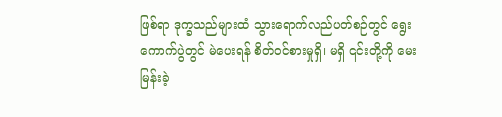ဖြစ်ရာ ဒုက္ခသည်များထံ သွားရောက်လည်ပတ်စဉ်တွင် ရွေးကောက်ပွဲတွင် မဲပေးရန် စိတ်ဝင်စားမှုရှိ၊ မရှိ ၎င်းတို့ကို မေးမြန်းခဲ့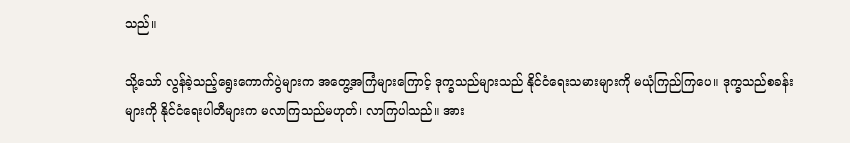သည်။

သို့သော် လွန်ခဲ့သည့်ရွေးကောက်ပွဲများက အတွေ့အကြံများကြောင့် ဒုက္ခသည်များသည် နိုင်ငံရေးသမားများကို မယုံကြည်ကြပေ။ ဒုက္ခသည်စခန်းများကို နိုင်ငံရေးပါတီများက မလာကြသည်မဟုတ်၊ လာကြပါသည်။ အား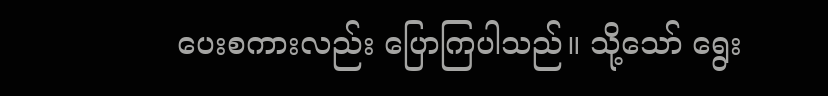ပေးစကားလည်း ပြောကြပါသည်။ သို့သော် ရွေး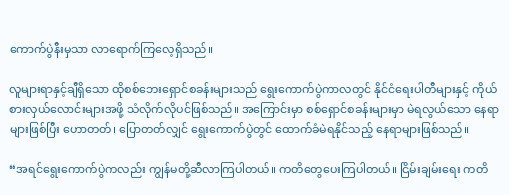ကောက်ပွဲနီးမှသာ လာရောက်ကြလေ့ရှိသည်။

လူများရာနှင့်ချီရှိသော ထိုစစ်ဘေးရှောင်စခန်းများသည် ရွေးကောက်ပွဲကာလတွင် နိုင်ငံရေးပါတီများနှင့် ကိုယ်စားလှယ်လောင်းများအဖို့ သံလိုက်လိုပင်ဖြစ်သည်။ အကြောင်းမှာ စစ်ရှောင်စခန်းများမှာ မဲရလွယ်သော နေရာများဖြစ်ပြီး ဟောတတ်၊ ပြောတတ်လျှင် ရွေးကောက်ပွဲတွင် ထောက်ခံမဲရနိုင်သည့် နေရာများဖြစ်သည်။

“အရင်ရွေးကောက်ပွဲကလည်း ကျွန်မတို့ဆီလာကြပါတယ်။ ကတိတွေပေးကြပါတယ်။ ငြိမ်းချမ်းရေး ကတိ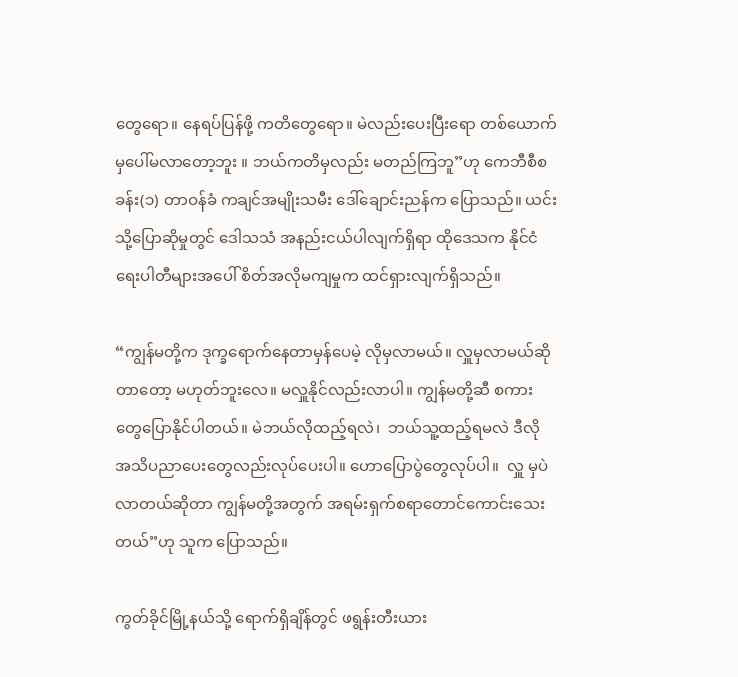တွေရော။ နေရပ်ပြန်ဖို့ ကတိတွေရော။ မဲလည်းပေးပြီးရော တစ်ယောက်မှပေါ်မလာတော့ဘူး ။ ဘယ်ကတိမှလည်း မတည်ကြဘူ”ဟု ကေဘီစီစခန်း(၁) တာဝန်ခံ ကချင်အမျိုးသမီး ဒေါ်ချောင်းညန်က ပြောသည်။ ယင်းသို့ပြောဆိုမှုတွင် ဒေါသသံ အနည်းငယ်ပါလျက်ရှိရာ ထိုဒေသက နိုင်ငံရေးပါတီများအပေါ် စိတ်အလိုမကျမှုက ထင်ရှားလျက်ရှိသည်။

“ကျွန်မတို့က ဒုက္ခရောက်နေတာမှန်ပေမဲ့ လိုမှလာမယ်။ လှူမှလာမယ်ဆိုတာတော့ မဟုတ်ဘူးလေ။ မလှူနိုင်လည်းလာပါ။ ကျွန်မတို့ဆီ စကားတွေပြောနိုင်ပါတယ်။ မဲဘယ်လိုထည့်ရလဲ၊  ဘယ်သူ့ထည့်ရမလဲ ဒီလို အသိပညာပေးတွေလည်းလုပ်ပေးပါ။ ဟောပြောပွဲတွေလုပ်ပါ။  လှူ မှပဲလာတယ်ဆိုတာ ကျွန်မတို့အတွက် အရမ်းရှက်စရာတောင်ကောင်းသေးတယ်”ဟု သူက ပြောသည်။

ကွတ်ခိုင်မြို့နယ်သို့ ရောက်ရှိချိန်တွင် ဖရွန်းတီးယား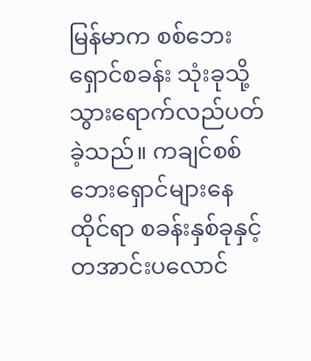မြန်မာက စစ်ဘေးရှောင်စခန်း သုံးခုသို့ သွားရောက်လည်ပတ်ခဲ့သည်။ ကချင်စစ်ဘေးရှောင်များနေထိုင်ရာ စခန်းနှစ်ခုနှင့် တအာင်းပလောင်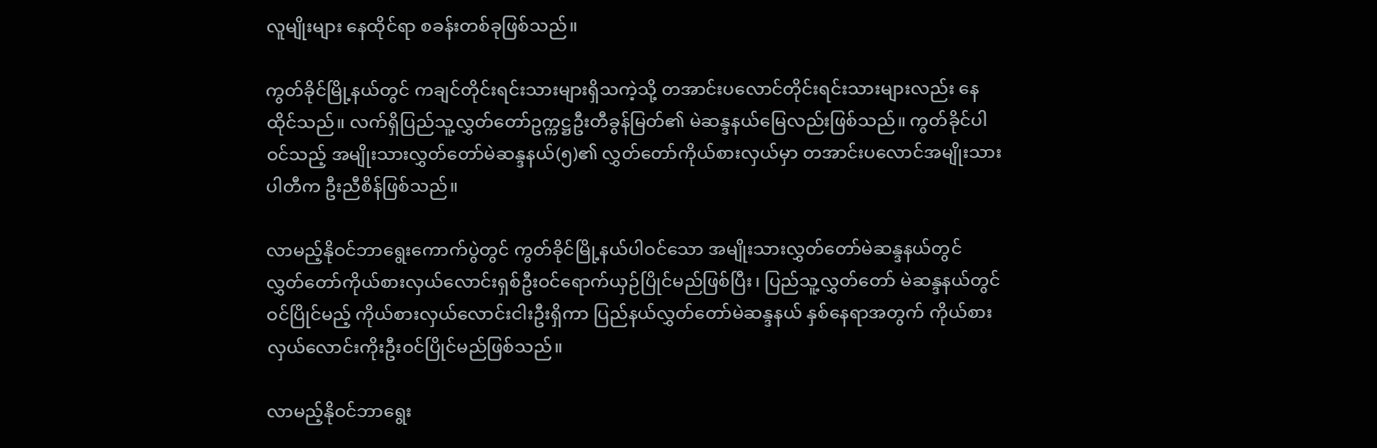လူမျိုးများ နေထိုင်ရာ စခန်းတစ်ခုဖြစ်သည်။

ကွတ်ခိုင်မြို့နယ်တွင် ကချင်တိုင်းရင်းသားများရှိသကဲ့သို့ တအာင်းပလောင်တိုင်းရင်းသားများလည်း နေထိုင်သည်။ လက်ရှိပြည်သူ့လွှတ်တော်ဥက္ကဋ္ဌဦးတီခွန်မြတ်၏ မဲဆန္ဒနယ်မြေလည်းဖြစ်သည်။ ကွတ်ခိုင်ပါဝင်သည့် အမျိုးသားလွှတ်တော်မဲဆန္ဒနယ်(၅)၏ လွှတ်တော်ကိုယ်စားလှယ်မှာ တအာင်းပလောင်အမျိုးသားပါတီက ဦးညီစိန်ဖြစ်သည်။

လာမည့်နိုဝင်ဘာရွေးကောက်ပွဲတွင် ကွတ်ခိုင်မြို့နယ်ပါဝင်သော အမျိုးသားလွှတ်တော်မဲဆန္ဒနယ်တွင် လွှတ်တော်ကိုယ်စားလှယ်လောင်းရှစ်ဦးဝင်ရောက်ယှဉ်ပြိုင်မည်ဖြစ်ပြီး၊ ပြည်သူ့လွှတ်တော် မဲဆန္ဒနယ်တွင် ဝင်ပြိုင်မည့် ကိုယ်စားလှယ်လောင်းငါးဦးရှိကာ ပြည်နယ်လွှတ်တော်မဲဆန္ဒနယ် နှစ်နေရာအတွက် ကိုယ်စားလှယ်လောင်းကိုးဦးဝင်ပြိုင်မည်ဖြစ်သည်။

လာမည့်နိုဝင်ဘာရွေး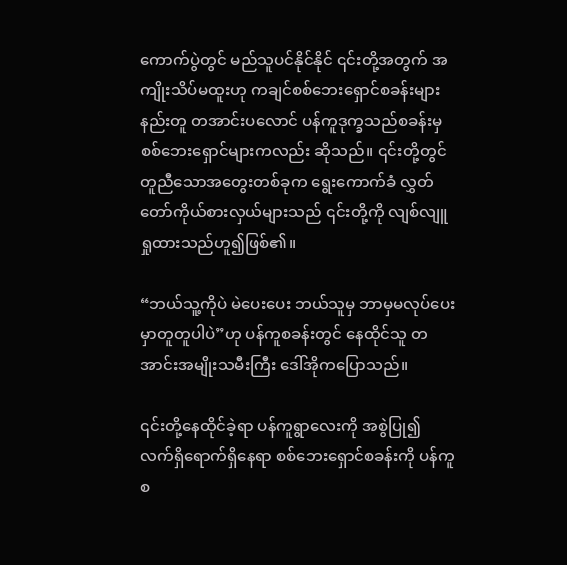ကောက်ပွဲတွင် မည်သူပင်နိုင်နိုင် ၎င်းတို့အတွက် အကျိုးသိပ်မထူးဟု ကချင်စစ်ဘေးရှောင်စခန်းများနည်းတူ တအာင်းပလောင် ပန်ကူဒုက္ခသည်စခန်းမှ စစ်ဘေးရှောင်များကလည်း ဆိုသည်။ ၎င်းတို့တွင် တူညီသောအတွေးတစ်ခုက ရွေးကောက်ခံ လွှတ်တော်ကိုယ်စားလှယ်များသည် ၎င်းတို့ကို လျစ်လျူရှုထားသည်ဟူ၍ဖြစ်၏။

“ဘယ်သူ့ကိုပဲ မဲပေးပေး ဘယ်သူမှ ဘာမှမလုပ်ပေးမှာတူတူပါပဲ”ဟု ပန်ကူစခန်းတွင် နေထိုင်သူ တအာင်းအမျိုးသမီးကြီး ဒေါ်အိုကပြောသည်။

၎င်းတို့နေထိုင်ခဲ့ရာ ပန်ကူရွာလေးကို အစွဲပြု၍ လက်ရှိရောက်ရှိနေရာ စစ်ဘေးရှောင်စခန်းကို ပန်ကူစ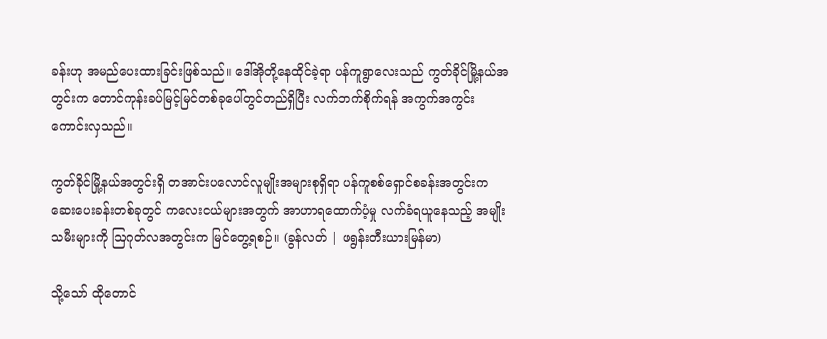ခန်းဟု အမည်ပေးထားခြင်းဖြစ်သည်။ ဒေါ်အိုတို့နေထိုင်ခဲ့ရာ ပန်ကူရွာလေးသည် ကွတ်ခိုင်မြို့နယ်အတွင်းက တောင်ကုန်းခပ်မြင့်မြင်တစ်ခုပေါ်တွင်တည်ရှိပြီး လက်ဘက်စိုက်ရန် အကွက်အကွင်းကောင်းလှသည်။

ကွတ်ခိုင်မြို့နယ်အတွင်းရှိ တအာင်းပလောင်လူမျိုးအများစုရှိရာ ပန်ကူစစ်ရှောင်စခန်းအတွင်းက ဆေးပေးခန်းတစ်ခုတွင် ကလေးငယ်များအတွက် အာဟာရထောက်ပံ့မှု လက်ခံရယူနေသည့် အမျိုးသမီးများကို ဩဂုတ်လအတွင်းက မြင်တွေ့ရစဉ်။ (ခွန်လတ် | ဖရွန်းတီးယားမြန်မာ)

သို့သော် ထိုတောင်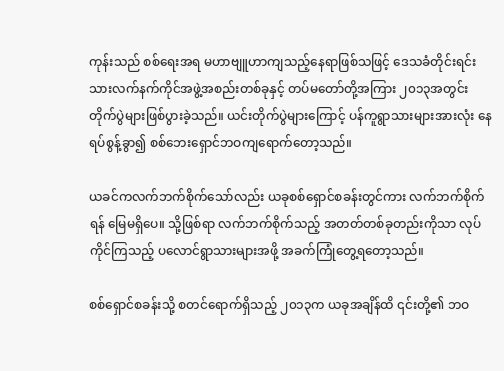ကုန်းသည် စစ်ရေးအရ မဟာဗျူဟာကျသည့်နေရာဖြစ်သဖြင့် ဒေသခံတိုင်းရင်းသားလက်နက်ကိုင်အဖွဲ့အစည်းတစ်ခုနှင့် တပ်မတော်တို့အကြား ၂၀၁၃အတွင်း တိုက်ပွဲများဖြစ်ပွားခဲ့သည်။ ယင်းတိုက်ပွဲများကြောင့် ပန်ကူရွာသားများအားလုံး နေရပ်စွန့်ခွာ၍ စစ်ဘေးရှောင်ဘဝကျရောက်တော့သည်။

ယခင်ကလက်ဘက်စိုက်သော်လည်း ယခုစစ်ရှောင်စခန်းတွင်ကား လက်ဘက်စိုက်ရန် မြေမရှိပေ။ သို့ဖြစ်ရာ လက်ဘက်စိုက်သည့် အတတ်တစ်ခုတည်းကိုသာ လုပ်ကိုင်ကြသည့် ပလောင်ရွာသားများအဖို့ အခက်ကြုံတွေ့ရတော့သည်။

စစ်ရှောင်စခန်းသို့ စတင်ရောက်ရှိသည့် ၂၀၁၃က ယခုအချိန်ထိ ၎င်းတို့၏ ဘဝ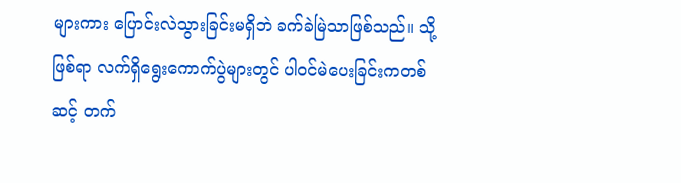များကား ပြောင်းလဲသွားခြင်းမရှိဘဲ ခက်ခဲမြဲသာဖြစ်သည်။ သို့ဖြစ်ရာ လက်ရှိရွေးကောက်ပွဲများတွင် ပါဝင်မဲပေးခြင်းကတစ်ဆင့် တက်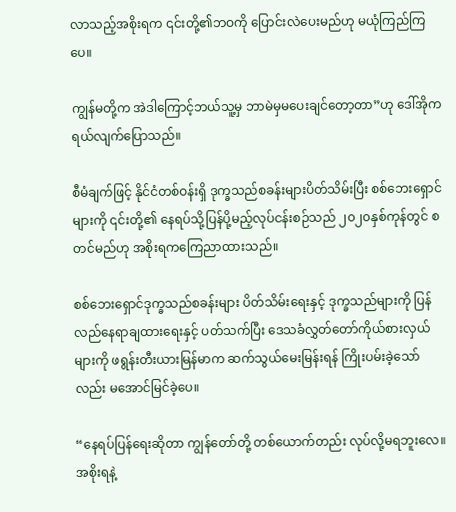လာသည့်အစိုးရက ၎င်းတို့၏ဘဝကို ပြောင်းလဲပေးမည်ဟု မယုံကြည်ကြပေ။

ကျွန်မတို့က အဲဒါကြောင့်ဘယ်သူ့မှ ဘာမဲမှမပေးချင်တော့တာ”ဟု ဒေါ်အိုက ရယ်လျက်ပြောသည်။

စီမံချက်ဖြင့် နိုင်ငံတစ်ဝန်းရှိ ဒုက္ခသည်စခန်းများပိတ်သိမ်းပြီး စစ်ဘေးရှောင်များကို ၎င်းတို့၏ နေရပ်သို့ပြန်ပို့မည့်လုပ်ငန်းစဉ်သည် ၂၀၂၀နှစ်ကုန်တွင် စတင်မည်ဟု အစိုးရကကြေညာထားသည်။

စစ်ဘေးရှောင်ဒုက္ခသည်စခန်းများ ပိတ်သိမ်းရေးနှင့် ဒုက္ခသည်များကို ပြန်လည်နေရာချထားရေးနှင့် ပတ်သက်ပြီး ဒေသခံလွှတ်တော်ကိုယ်စားလှယ်များကို ဖရွန်းတီးယားမြန်မာက ဆက်သွယ်မေးမြန်းရန် ကြိုးပမ်းခဲ့သော်လည်း မအောင်မြင်ခဲ့ပေ။

“နေရပ်ပြန်ရေးဆိုတာ ကျွန်တော်တို့ တစ်ယောက်တည်း လုပ်လို့မရဘူးလေ။ အစိုးရနဲ့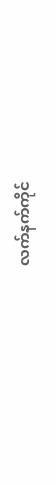လက်နက်ကိုင်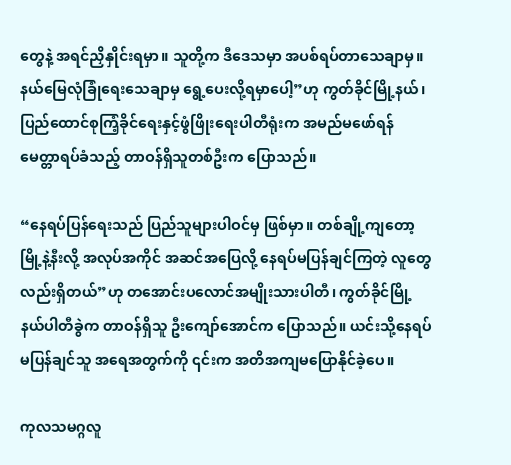တွေနဲ့ အရင်ညှိနှိုင်းရမှာ။ သူတို့က ဒီဒေသမှာ အပစ်ရပ်တာသေချာမှ။ နယ်မြေလုံခြုံရေးသေချာမှ ရွေ့ပေးလို့ရမှာပေါ့”ဟု ကွတ်ခိုင်မြို့နယ်၊ ပြည်ထောင်စုကြံ့ခိုင်ရေးနှင့်ဖွံဖြိုးရေးပါတီရုံးက အမည်မဖော်ရန် မေတ္တာရပ်ခံသည့် တာဝန်ရှိသူတစ်ဦးက ပြောသည်။

“နေရပ်ပြန်ရေးသည် ပြည်သူများပါဝင်မှ ဖြစ်မှာ။ တစ်ချို့ကျတော့ မြို့နဲ့နီးလို့ အလုပ်အကိုင် အဆင်အပြေလို့ နေရပ်မပြန်ချင်ကြတဲ့ လူတွေလည်းရှိတယ်”ဟု တအောင်းပလောင်အမျိုးသားပါတီ၊ ကွတ်ခိုင်မြို့နယ်ပါတီခွဲက တာဝန်ရှိသူ ဦးကျော်အောင်က ပြောသည်။ ယင်းသို့နေရပ်မပြန်ချင်သူ အရေအတွက်ကို ၎င်းက အတိအကျမပြောနိုင်ခဲ့ပေ။

ကုလသမဂ္ဂလူ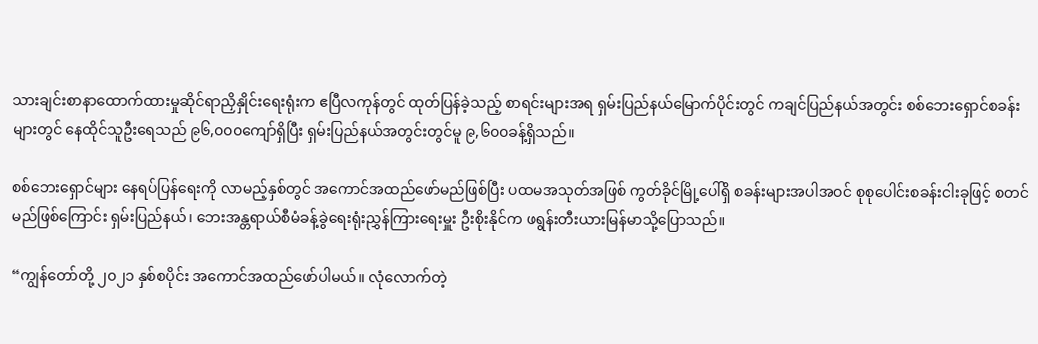သားချင်းစာနာထောက်ထားမှုဆိုင်ရာညှိနှိုင်းရေးရုံးက ဧပြီလကုန်တွင် ထုတ်ပြန်ခဲ့သည့် စာရင်းများအရ ရှမ်းပြည်နယ်မြောက်ပိုင်းတွင် ကချင်ပြည်နယ်အတွင်း စစ်ဘေးရှောင်စခန်းများတွင် နေထိုင်သူဦးရေသည် ၉၆,၀၀၀ကျော်ရှိပြီး ရှမ်းပြည်နယ်အတွင်းတွင်မူ ၉,၆၀၀ခန့်ရှိသည်။

စစ်ဘေးရှောင်များ နေရပ်ပြန်ရေးကို လာမည့်နှစ်တွင် အကောင်အထည်ဖော်မည်ဖြစ်ပြီး ပထမအသုတ်အဖြစ် ကွတ်ခိုင်မြို့ပေါ်ရှိ စခန်းများအပါအဝင် စုစုပေါင်းစခန်းငါးခုဖြင့် စတင်မည်ဖြစ်ကြောင်း ရှမ်းပြည်နယ်၊ ဘေးအန္တရာယ်စီမံခန့်ခွဲရေးရုံးညွှန်ကြားရေးမှူး ဦးစိုးနိုင်က ဖရွန်းတီးယားမြန်မာသို့ပြောသည်။

“ကျွန်တော်တို့ ၂၀၂၁ နှစ်စပိုင်း အကောင်အထည်ဖော်ပါမယ်။ လုံလောက်တဲ့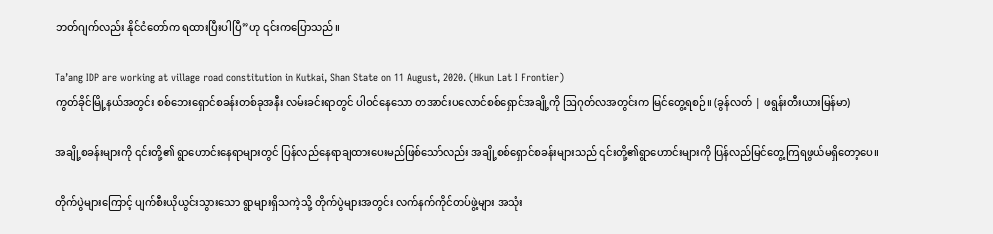ဘတ်ဂျက်လည်း နိုင်ငံတော်က ရထားပြီးပါပြီ”ဟု ၎င်းကပြောသည်။

Ta’ang IDP are working at village road constitution in Kutkai, Shan State on 11 August, 2020. (Hkun Lat I Frontier)
ကွတ်ခိုင်မြို့နယ်အတွင်း စစ်ဘေးရှောင်စခန်းတစ်ခုအနီး လမ်းခင်းရာတွင် ပါဝင်နေသော တအာင်းပလောင်စစ်ရှောင်အချို့ကို ဩဂုတ်လအတွင်းက မြင်တွေ့ရစဉ်။ (ခွန်လတ် | ဖရွန်းတီးယားမြန်မာ)

အချို့စခန်းများကို ၎င်းတို့၏ ရွာဟောင်းနေရာများတွင် ပြန်လည်နေရာချထားပေးမည်ဖြစ်သော်လည်း အချို့စစ်ရှောင်စခန်းများသည် ၎င်းတို့၏ရွာဟောင်းများကို ပြန်လည်မြင်တွေ့ကြရဖွယ်မရှိတော့ပေ။

တိုက်ပွဲများကြောင့် ပျက်စီးယိုယွင်းသွားသော ရွာများရှိသကဲ့သို့ တိုက်ပွဲများအတွင်း လက်နက်ကိုင်တပ်ဖွဲ့များ အသုံး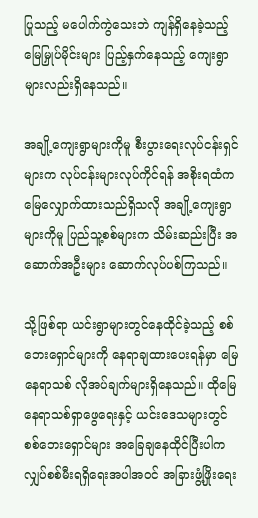ပြုသည့် မပေါက်ကွဲသေးဘဲ ကျန်ရှိနေခဲ့သည့် မြေမြှုပ်မိုင်းများ ပြည့်နှက်နေသည့် ကျေးရွာများလည်းရှိနေသည်။

အချို့ကျေးရွာများကိုမူ စီးပွားရေးလုပ်ငန်းရှင်များက လုပ်ငန်းများလုပ်ကိုင်ရန် အစိုးရထံက မြေလျှောက်ထားသည်ရှိသလို အချို့ကျေးရွာများကိုမူ ပြည်သူ့စစ်များက သိမ်းဆည်းပြီး အဆောက်အဦးများ ဆောက်လုပ်ပစ်ကြသည်။

သို့ဖြစ်ရာ ယင်းရွာများတွင်နေထိုင်ခဲ့သည့် စစ်ဘေးရှောင်များကို နေရာချထားပေးရန်မှာ မြေနေရာသစ် လိုအပ်ချက်များရှိနေသည်။ ထိုမြေနေရာသစ်ရှာဖွေရေးနှင့် ယင်းဒေသများတွင် စစ်ဘေးရှောင်များ အခြေချနေထိုင်ပြီးပါက လျှပ်စစ်မီးရရှိရေးအပါအဝင် အခြားဖွံ့ဖြိုးရေး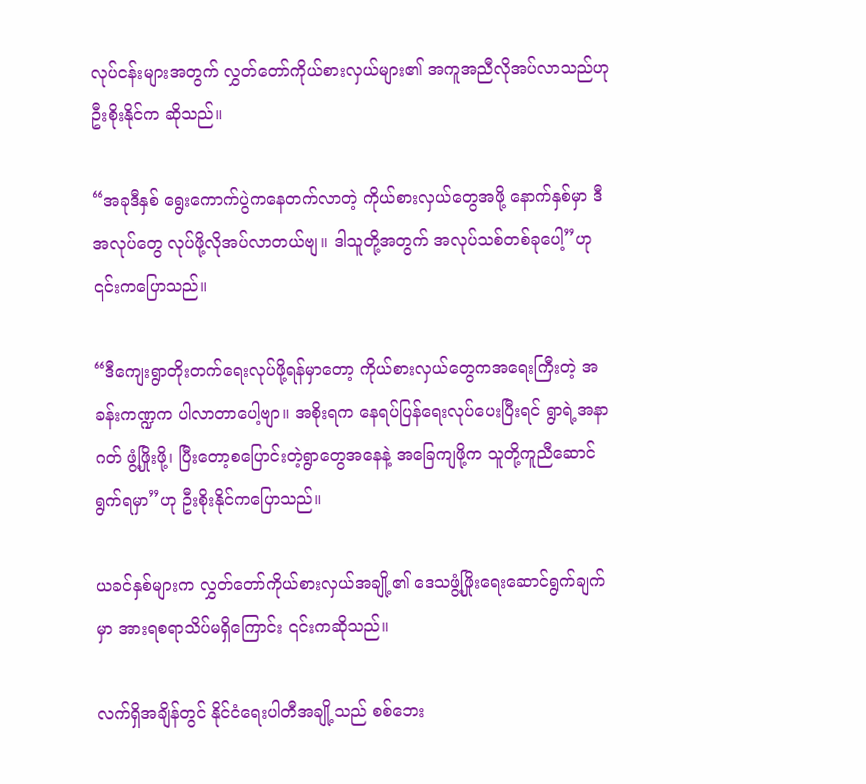လုပ်ငန်းများအတွက် လွှတ်တော်ကိုယ်စားလှယ်များ၏ အကူအညီလိုအပ်လာသည်ဟု ဦးစိုးနိုင်က ဆိုသည်။

“အခုဒီနှစ် ရွေးကောက်ပွဲကနေတက်လာတဲ့ ကိုယ်စားလှယ်တွေအဖို့ နောက်နှစ်မှာ ဒီအလုပ်တွေ လုပ်ဖို့လိုအပ်လာတယ်ဗျ။ ဒါသူတို့အတွက် အလုပ်သစ်တစ်ခုပေါ့”ဟု ၎င်းကပြောသည်။

“ဒီကျေးရွာတိုးတက်ရေးလုပ်ဖို့ရန်မှာတော့ ကိုယ်စားလှယ်တွေကအရေးကြီးတဲ့ အခန်းကဏ္ဍက ပါလာတာပေါ့ဗျာ။ အစိုးရက နေရပ်ပြန်ရေးလုပ်ပေးပြီးရင် ရွာရဲ့အနာဂတ် ဖွံ့ဖြိုးဖို့၊ ပြီးတော့စပြောင်းတဲ့ရွာတွေအနေနဲ့ အခြေကျဖို့က သူတို့ကူညီဆောင်ရွက်ရမှာ”ဟု ဦးစိုးနိုင်ကပြောသည်။

ယခင်နှစ်များက လွှတ်တော်ကိုယ်စားလှယ်အချို့၏ ဒေသဖွံ့ဖြိုးရေးဆောင်ရွက်ချက်မှာ အားရစရာသိပ်မရှိကြောင်း ၎င်းကဆိုသည်။

လက်ရှိအချိန်တွင် နိုင်ငံရေးပါတီအချို့သည် စစ်ဘေး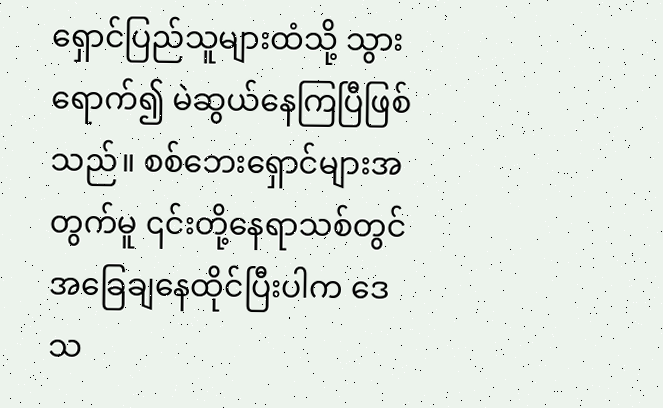ရှောင်ပြည်သူများထံသို့ သွားရောက်၍ မဲဆွယ်နေကြပြီဖြစ်သည်။ စစ်ဘေးရှောင်များအတွက်မူ ၎င်းတို့နေရာသစ်တွင် အခြေချနေထိုင်ပြီးပါက ဒေသ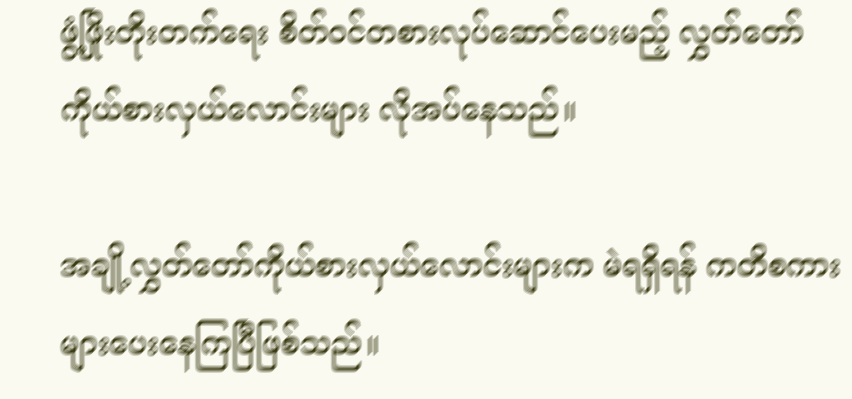ဖွံ့ဖြိုးတိုးတက်ရေး စိတ်ဝင်တစားလုပ်ဆောင်ပေးမည့် လွှတ်တော်ကိုယ်စားလှယ်လောင်းများ လိုအပ်နေသည်။

အချို့လွှတ်တော်ကိုယ်စားလှယ်လောင်းများက မဲရရှိရန် ကတိစကားများပေးနေကြပြီဖြစ်သည်။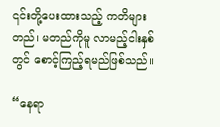၎င်းတို့ပေးထားသည့် ကတိများတည်၊ မတည်ကိုမူ လာမည့်ငါးနှစ်တွင် စောင့်ကြည့်ရမည်ဖြစ်သည်။

“နေရာ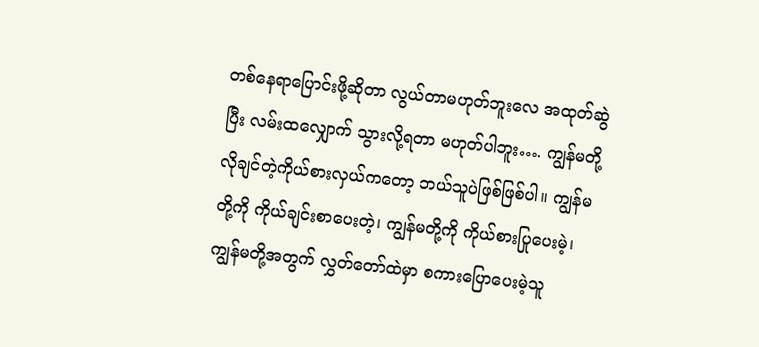တစ်နေရာပြောင်းဖို့ဆိုတာ လွယ်တာမဟုတ်ဘူးလေ အထုတ်ဆွဲပြီး လမ်းထလျှောက် သွားလို့ရတာ မဟုတ်ပါဘူး…. ကျွန်မတို့ လိုချင်တဲ့ကိုယ်စားလှယ်ကတော့ ဘယ်သူပဲဖြစ်ဖြစ်ပါ။ ကျွန်မတို့ကို ကိုယ်ချင်းစာပေးတဲ့၊ ကျွန်မတို့ကို ကိုယ်စားပြုပေးမဲ့၊ ကျွန်မတို့အတွက် လွှတ်တော်ထဲမှာ စကားပြောပေးမဲ့သူ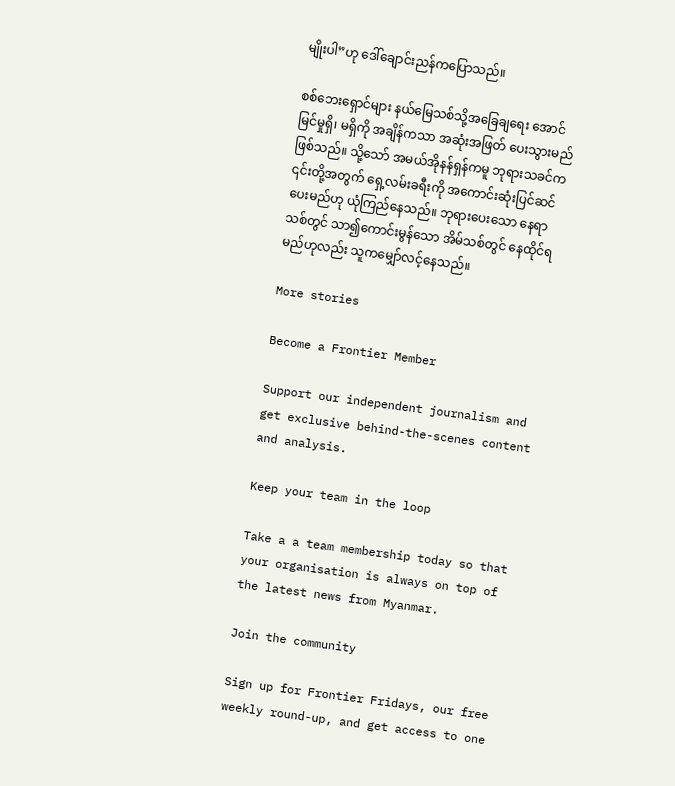မျိုးပါ”ဟု ဒေါ်ချောင်းညန်ကပြောသည်။

စစ်ဘေးရှောင်များ နယ်မြေသစ်သို့အခြေချရေး အောင်မြင်မှုရှိ၊ မရှိကို အချိန်ကသာ အဆုံးအဖြတ် ပေးသွားမည်ဖြစ်သည်။ သို့သော် အမယ်အိုနန်ရှန်ကမူ ဘုရားသခင်က ၎င်းတို့အတွက် ရှေ့လမ်းခရီးကို အကောင်းဆုံးပြင်ဆင်ပေးမည်ဟု ယုံကြည်နေသည်။ ဘုရားပေးသော နေရာသစ်တွင် သာ၍ကောင်းမွန်သော အိမ်သစ်တွင် နေထိုင်ရမည်ဟုလည်း သူကမျှော်လင့်နေသည်။

More stories

Become a Frontier Member

Support our independent journalism and get exclusive behind-the-scenes content and analysis.

Keep your team in the loop

Take a a team membership today so that your organisation is always on top of the latest news from Myanmar.

Join the community

Sign up for Frontier Fridays, our free weekly round-up, and get access to one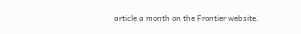article a month on the Frontier website.